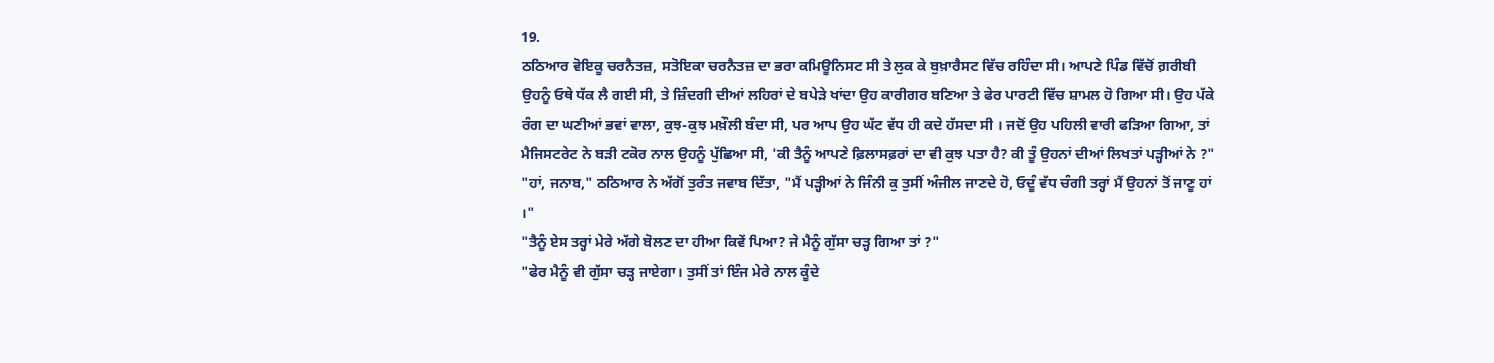19.
ਠਠਿਆਰ ਵੋਇਕੂ ਚਰਨੈਤਜ਼, ਸਤੋਇਕਾ ਚਰਨੈਤਜ਼ ਦਾ ਭਰਾ ਕਮਿਊਨਿਸਟ ਸੀ ਤੇ ਲੁਕ ਕੇ ਬੁਖ਼ਾਰੈਸਟ ਵਿੱਚ ਰਹਿੰਦਾ ਸੀ। ਆਪਣੇ ਪਿੰਡ ਵਿੱਚੋਂ ਗ਼ਰੀਬੀ ਉਹਨੂੰ ਓਥੇ ਧੱਕ ਲੈ ਗਈ ਸੀ, ਤੇ ਜ਼ਿੰਦਗੀ ਦੀਆਂ ਲਹਿਰਾਂ ਦੇ ਬਪੇੜੇ ਖਾਂਦਾ ਉਹ ਕਾਰੀਗਰ ਬਣਿਆ ਤੇ ਫੇਰ ਪਾਰਟੀ ਵਿੱਚ ਸ਼ਾਮਲ ਹੋ ਗਿਆ ਸੀ। ਉਹ ਪੱਕੇ ਰੰਗ ਦਾ ਘਣੀਆਂ ਭਵਾਂ ਵਾਲਾ, ਕੁਝ-ਕੁਝ ਮਖ਼ੌਲੀ ਬੰਦਾ ਸੀ, ਪਰ ਆਪ ਉਹ ਘੱਟ ਵੱਧ ਹੀ ਕਦੇ ਹੱਸਦਾ ਸੀ । ਜਦੋਂ ਉਹ ਪਹਿਲੀ ਵਾਰੀ ਫੜਿਆ ਗਿਆ, ਤਾਂ ਮੈਜਿਸਟਰੇਟ ਨੇ ਬੜੀ ਟਕੋਰ ਨਾਲ ਉਹਨੂੰ ਪੁੱਛਿਆ ਸੀ, 'ਕੀ ਤੈਨੂੰ ਆਪਣੇ ਫ਼ਿਲਾਸਫ਼ਰਾਂ ਦਾ ਵੀ ਕੁਝ ਪਤਾ ਹੈ? ਕੀ ਤੂੰ ਉਹਨਾਂ ਦੀਆਂ ਲਿਖਤਾਂ ਪੜ੍ਹੀਆਂ ਨੇ ?"
"ਹਾਂ, ਜਨਾਬ," ਠਠਿਆਰ ਨੇ ਅੱਗੋਂ ਤੁਰੰਤ ਜਵਾਬ ਦਿੱਤਾ, "ਮੈਂ ਪੜ੍ਹੀਆਂ ਨੇ ਜਿੰਨੀ ਕੁ ਤੁਸੀਂ ਅੰਜੀਲ ਜਾਣਦੇ ਹੋ, ਓਦੂੰ ਵੱਧ ਚੰਗੀ ਤਰ੍ਹਾਂ ਮੈਂ ਉਹਨਾਂ ਤੋਂ ਜਾਣੂ ਹਾਂ ।"
"ਤੈਨੂੰ ਏਸ ਤਰ੍ਹਾਂ ਮੇਰੇ ਅੱਗੇ ਬੋਲਣ ਦਾ ਹੀਆ ਕਿਵੇਂ ਪਿਆ? ਜੇ ਮੈਨੂੰ ਗੁੱਸਾ ਚੜ੍ਹ ਗਿਆ ਤਾਂ ?"
"ਫੇਰ ਮੈਨੂੰ ਵੀ ਗੁੱਸਾ ਚੜ੍ਹ ਜਾਏਗਾ। ਤੁਸੀਂ ਤਾਂ ਇੰਜ ਮੇਰੇ ਨਾਲ ਕੂੰਦੇ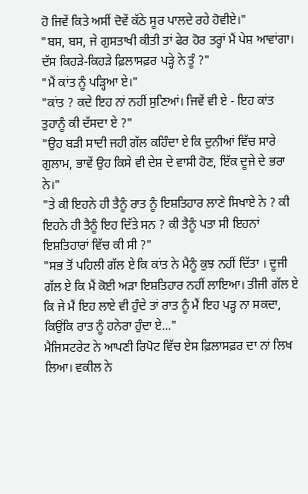ਹੋ ਜਿਵੇਂ ਕਿਤੇ ਅਸੀਂ ਦੋਵੇਂ ਕੱਠੇ ਸੂਰ ਪਾਲਦੇ ਰਹੇ ਹੋਵੀਏ।"
"ਬਸ, ਬਸ, ਜੇ ਗੁਸਤਾਖੀ ਕੀਤੀ ਤਾਂ ਫੇਰ ਹੋਰ ਤਰ੍ਹਾਂ ਮੈਂ ਪੇਸ਼ ਆਵਾਂਗਾ। ਦੱਸ ਕਿਹੜੇ-ਕਿਹੜੇ ਫ਼ਿਲਾਸਫ਼ਰ ਪੜ੍ਹੇ ਨੇ ਤੂੰ ?"
"ਮੈਂ ਕਾਂਤ ਨੂੰ ਪੜ੍ਹਿਆ ਏ।"
"ਕਾਂਤ ? ਕਦੇ ਇਹ ਨਾਂ ਨਹੀਂ ਸੁਣਿਆਂ। ਜਿਵੇਂ ਵੀ ਏ - ਇਹ ਕਾਂਤ ਤੁਹਾਨੂੰ ਕੀ ਦੱਸਦਾ ਏ ?"
"ਉਹ ਬੜੀ ਸਾਦੀ ਜਹੀ ਗੱਲ ਕਹਿੰਦਾ ਏ ਕਿ ਦੁਨੀਆਂ ਵਿੱਚ ਸਾਰੇ ਗੁਲਾਮ, ਭਾਵੇਂ ਉਹ ਕਿਸੇ ਵੀ ਦੇਸ਼ ਦੇ ਵਾਸੀ ਹੋਣ, ਇੱਕ ਦੂਜੇ ਦੇ ਭਰਾ ਨੇ।"
"ਤੇ ਕੀ ਇਹਨੇ ਹੀ ਤੈਨੂੰ ਰਾਤ ਨੂੰ ਇਸ਼ਤਿਹਾਰ ਲਾਣੇ ਸਿਖਾਏ ਨੇ ? ਕੀ ਇਹਨੇ ਹੀ ਤੈਨੂੰ ਇਹ ਦਿੱਤੇ ਸਨ ? ਕੀ ਤੈਨੂੰ ਪਤਾ ਸੀ ਇਹਨਾਂ ਇਸ਼ਤਿਹਾਰਾਂ ਵਿੱਚ ਕੀ ਸੀ ?"
"ਸਭ ਤੋਂ ਪਹਿਲੀ ਗੱਲ ਏ ਕਿ ਕਾਂਤ ਨੇ ਮੈਨੂੰ ਕੁਝ ਨਹੀਂ ਦਿੱਤਾ । ਦੂਜੀ ਗੱਲ ਏ ਕਿ ਮੈਂ ਕੋਈ ਅੜਾ ਇਸ਼ਤਿਹਾਰ ਨਹੀਂ ਲਾਇਆ। ਤੀਜੀ ਗੱਲ ਏ ਕਿ ਜੇ ਮੈਂ ਇਹ ਲਾਏ ਵੀ ਹੁੰਦੇ ਤਾਂ ਰਾਤ ਨੂੰ ਮੈਂ ਇਹ ਪੜ੍ਹ ਨਾ ਸਕਦਾ, ਕਿਉਂਕਿ ਰਾਤ ਨੂੰ ਹਨੇਰਾ ਹੁੰਦਾ ਏ..."
ਮੈਜਿਸਟਰੇਟ ਨੇ ਆਪਣੀ ਰਿਪੋਟ ਵਿੱਚ ਏਸ ਫ਼ਿਲਾਸਫ਼ਰ ਦਾ ਨਾਂ ਲਿਖ ਲਿਆ। ਵਕੀਲ ਨੇ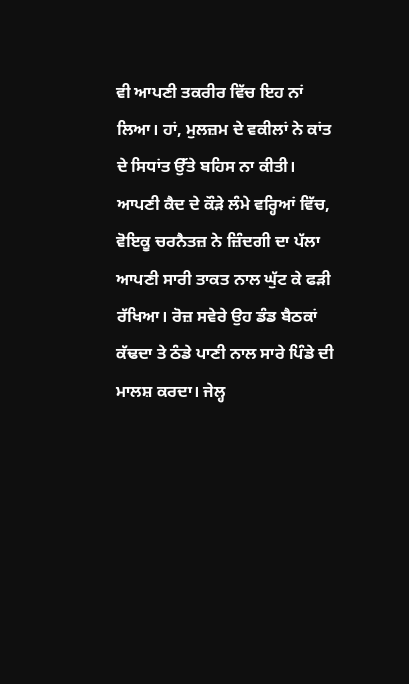ਵੀ ਆਪਣੀ ਤਕਰੀਰ ਵਿੱਚ ਇਹ ਨਾਂ ਲਿਆ। ਹਾਂ, ਮੁਲਜ਼ਮ ਦੇ ਵਕੀਲਾਂ ਨੇ ਕਾਂਤ ਦੇ ਸਿਧਾਂਤ ਉੱਤੇ ਬਹਿਸ ਨਾ ਕੀਤੀ।
ਆਪਣੀ ਕੈਦ ਦੇ ਕੌੜੇ ਲੰਮੇ ਵਰ੍ਹਿਆਂ ਵਿੱਚ, ਵੋਇਕੂ ਚਰਨੈਤਜ਼ ਨੇ ਜ਼ਿੰਦਗੀ ਦਾ ਪੱਲਾ ਆਪਣੀ ਸਾਰੀ ਤਾਕਤ ਨਾਲ ਘੁੱਟ ਕੇ ਫੜੀ ਰੱਖਿਆ। ਰੋਜ਼ ਸਵੇਰੇ ਉਹ ਡੰਡ ਬੈਠਕਾਂ ਕੱਢਦਾ ਤੇ ਠੰਡੇ ਪਾਣੀ ਨਾਲ ਸਾਰੇ ਪਿੰਡੇ ਦੀ ਮਾਲਸ਼ ਕਰਦਾ। ਜੇਲ੍ਹ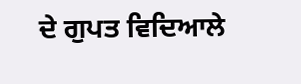ਦੇ ਗੁਪਤ ਵਿਦਿਆਲੇ